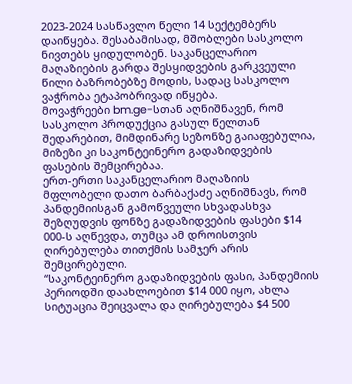2023-2024 სასწავლო წელი 14 სექტემბერს დაიწყება. შესაბამისად, მშობლები სასკოლო ნივთებს ყიდულობენ. საკანცელარიო მაღაზიების გარდა შესყიდვების გარკვეული წილი ბაზრობებზე მოდის, სადაც სასკოლო ვაჭრობა ეტაპობრივად იწყება.
მოვაჭრეები bm.ge-სთან აღნიშნავენ, რომ სასკოლო პროდუქცია გასულ წელთან შედარებით, მიმდინარე სეზონზე გაიაფებულია, მიზეზი კი საკონტეინერო გადაზიდვების ფასების შემცირებაა.
ერთ-ერთი საკანცელარიო მაღაზიის მფლობელი დათო ბარბაქაძე აღნიშნავს, რომ პანდემიისგან გამოწვეული სხვადასხვა შეზღუდვის ფონზე გადაზიდვების ფასები $14 000-ს აღწევდა, თუმცა ამ დროისთვის ღირებულება თითქმის სამჯერ არის შემცირებული.
“საკონტეინერო გადაზიდვების ფასი, პანდემიის პერიოდში დაახლოებით $14 000 იყო, ახლა სიტუაცია შეიცვალა და ღირებულება $4 500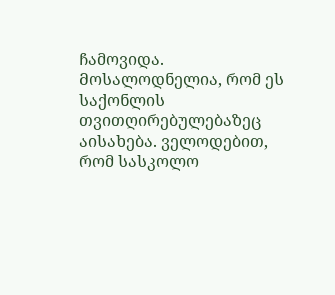ჩამოვიდა. Მოსალოდნელია, რომ ეს საქონლის თვითღირებულებაზეც აისახება. ველოდებით, რომ სასკოლო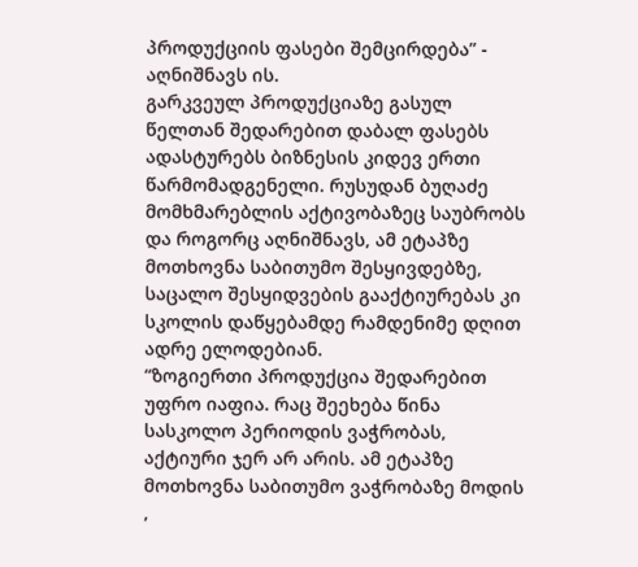პროდუქციის ფასები შემცირდება” - აღნიშნავს ის.
გარკვეულ პროდუქციაზე გასულ წელთან შედარებით დაბალ ფასებს ადასტურებს ბიზნესის კიდევ ერთი წარმომადგენელი. რუსუდან ბუღაძე მომხმარებლის აქტივობაზეც საუბრობს და როგორც აღნიშნავს, ამ ეტაპზე მოთხოვნა საბითუმო შესყივდებზე, საცალო შესყიდვების გააქტიურებას კი სკოლის დაწყებამდე რამდენიმე დღით ადრე ელოდებიან.
“ზოგიერთი პროდუქცია შედარებით უფრო იაფია. რაც შეეხება წინა სასკოლო პერიოდის ვაჭრობას, აქტიური ჯერ არ არის. ამ ეტაპზე მოთხოვნა საბითუმო ვაჭრობაზე მოდის ,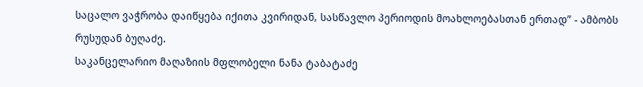საცალო ვაჭრობა დაიწყება იქითა კვირიდან, სასწავლო პერიოდის მოახლოებასთან ერთად” - ამბობს რუსუდან ბუღაძე.
საკანცელარიო მაღაზიის მფლობელი ნანა ტაბატაძე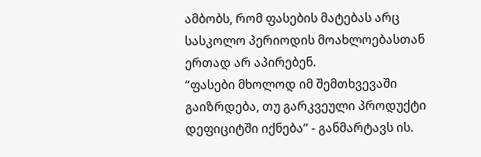ამბობს, რომ ფასების მატებას არც სასკოლო პერიოდის მოახლოებასთან ერთად არ აპირებენ.
“ფასები მხოლოდ იმ შემთხვევაში გაიზრდება, თუ გარკვეული პროდუქტი დეფიციტში იქნება” - განმარტავს ის.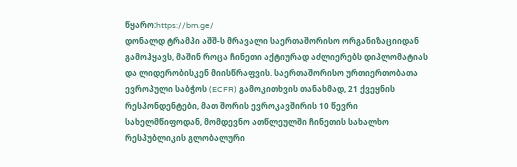წყარო:https://bm.ge/
დონალდ ტრამპი აშშ-ს მრავალი საერთაშორისო ორგანიზაციიდან გამოჰყავს, მაშინ როცა ჩინეთი აქტიურად აძლიერებს დიპლომატიას და ლიდერობისკენ მიისწრაფვის. საერთაშორისო ურთიერთობათა ევროპული საბჭოს (ECFR) გამოკითხვის თანახმად, 21 ქვეყნის რესპონდენტები, მათ შორის ევროკავშირის 10 წევრი სახელმწიფოდან, მომდევნო ათწლეულში ჩინეთის სახალხო რესპუბლიკის გლობალური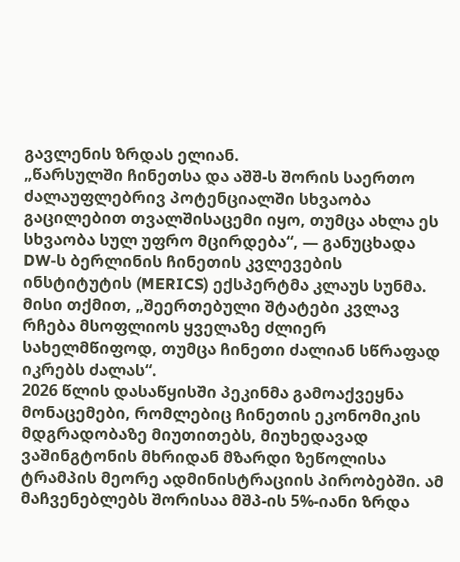გავლენის ზრდას ელიან.
„წარსულში ჩინეთსა და აშშ-ს შორის საერთო ძალაუფლებრივ პოტენციალში სხვაობა გაცილებით თვალშისაცემი იყო, თუმცა ახლა ეს სხვაობა სულ უფრო მცირდება“, — განუცხადა DW-ს ბერლინის ჩინეთის კვლევების ინსტიტუტის (MERICS) ექსპერტმა კლაუს სუნმა. მისი თქმით, „შეერთებული შტატები კვლავ რჩება მსოფლიოს ყველაზე ძლიერ სახელმწიფოდ, თუმცა ჩინეთი ძალიან სწრაფად იკრებს ძალას“.
2026 წლის დასაწყისში პეკინმა გამოაქვეყნა მონაცემები, რომლებიც ჩინეთის ეკონომიკის მდგრადობაზე მიუთითებს, მიუხედავად ვაშინგტონის მხრიდან მზარდი ზეწოლისა ტრამპის მეორე ადმინისტრაციის პირობებში. ამ მაჩვენებლებს შორისაა მშპ-ის 5%-იანი ზრდა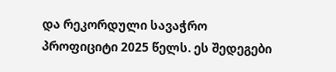და რეკორდული სავაჭრო პროფიციტი 2025 წელს. ეს შედეგები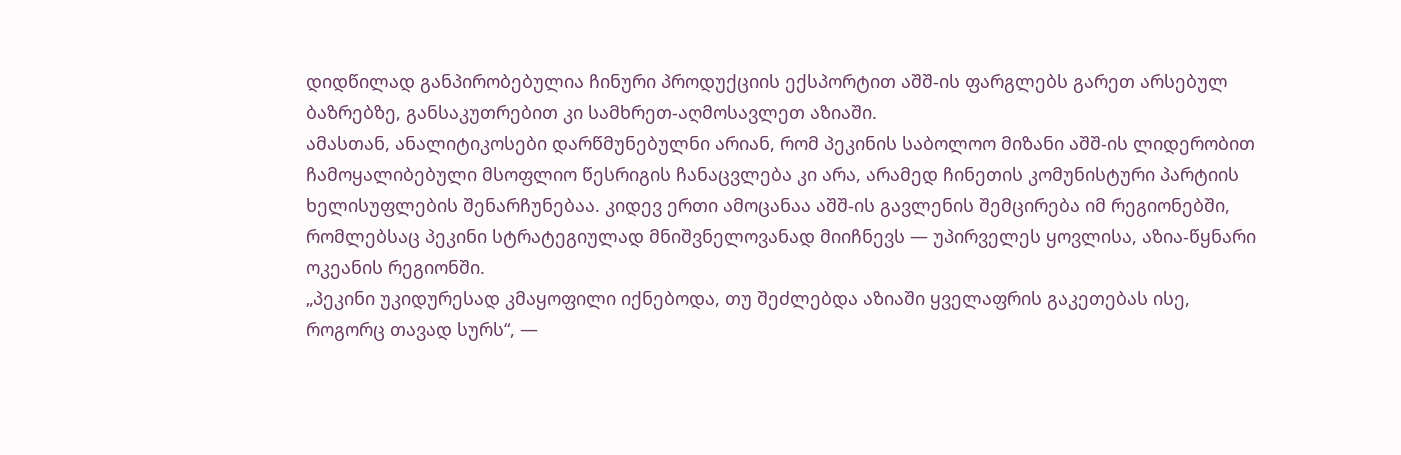დიდწილად განპირობებულია ჩინური პროდუქციის ექსპორტით აშშ-ის ფარგლებს გარეთ არსებულ ბაზრებზე, განსაკუთრებით კი სამხრეთ-აღმოსავლეთ აზიაში.
ამასთან, ანალიტიკოსები დარწმუნებულნი არიან, რომ პეკინის საბოლოო მიზანი აშშ-ის ლიდერობით ჩამოყალიბებული მსოფლიო წესრიგის ჩანაცვლება კი არა, არამედ ჩინეთის კომუნისტური პარტიის ხელისუფლების შენარჩუნებაა. კიდევ ერთი ამოცანაა აშშ-ის გავლენის შემცირება იმ რეგიონებში, რომლებსაც პეკინი სტრატეგიულად მნიშვნელოვანად მიიჩნევს — უპირველეს ყოვლისა, აზია-წყნარი ოკეანის რეგიონში.
„პეკინი უკიდურესად კმაყოფილი იქნებოდა, თუ შეძლებდა აზიაში ყველაფრის გაკეთებას ისე, როგორც თავად სურს“, —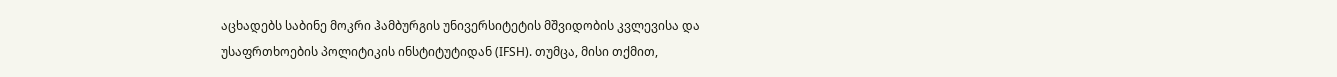აცხადებს საბინე მოკრი ჰამბურგის უნივერსიტეტის მშვიდობის კვლევისა და უსაფრთხოების პოლიტიკის ინსტიტუტიდან (IFSH). თუმცა, მისი თქმით,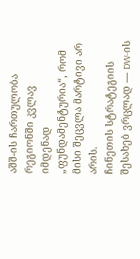აშშ-ის ჩართულობა რეგიონში კვლავ იმდენად „ფუნდამენტურია“, რომ მისი შეცვლა მარტივი არ არის.
ჩინეთის სტრატეგიის შესახებ ვრცლად — DW-ის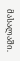მასალაში.